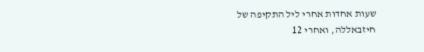שעות אחדות אחרי ליל התקיפה של חיזבאללה, ואחרי 12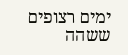ימים רצופים ששהה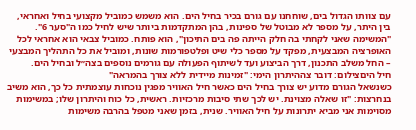עם צוותו הגדול בים, שוחחנו עם גורם בכיר בחיל הים. הוא משמש כמוביל מקצועי בחיל ואחראי, בין היתר, על מספר לא מבוטל של ספינות, בהן המתקדמות ביותר שיש לחיל כמו ה"סער 6".
"המשימה שאני לקחתי בה חלק הייתה פה בים התיכון", הוא פותח. כמוביל צבאי הוא אחראי לכל האופרציה המבצעית, מפקד על מספר כלי שיט ופלטפורמות שונות, ומוביל את כל התהליך המבצעי – החל משלב התכנון, דרך הביצוע ועד לשיתוף הפעולה עם גורמים נוספים בצה״ל ובחיל הים.
חיל היםצילום: דובר צההיתרון הימי: "זמינות מיידית ללא צורך בהמראה"
כשנשאל הגורם מדוע יש צורך בחיל הים כאשר חיל האוויר מפגין נוכחות עוצמתית כל כך, הוא משיב בנחרצות: "זו שאלה מצוינת. יש לכך שתי סיבות מרכזיות. ראשית, כל כוח והיתרון שלו; במשימות מסוימות אני מביא יתרונות על חיל האוויר. שנית, בזמן שאני מטפל בהרבה משימות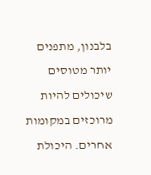בלבנון, מתפנים יותר מטוסים שיכולים להיות מרוכזים במקומות אחרים. היכולת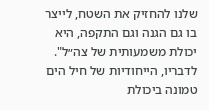שלנו להחזיק את השטח, לייצר בו גם הגנה וגם התקפה, היא יכולת משמעותית של צה״ל".
לדבריו, הייחודיות של חיל הים טמונה ביכולת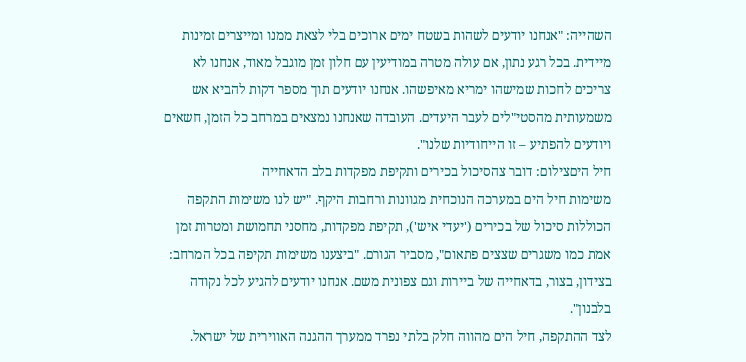השהייה: "אנחנו יודעים לשהות בשטח ימים ארוכים בלי לצאת ממנו ומייצרים זמינות מיידית. בכל רגע נתון, אם עולה מטרה במודיעין עם חלון זמן מוגבל מאוד, אנחנו לא צריכים לחכות שמישהו ימריא מאיפשהו. אנחנו יודעים תוך מספר דקות להביא אש משמעותית מהסטי"לים לעבר היעדים. העובדה שאנחנו נמצאים במרחב כל הזמן, חשאים ויודעים להפתיע – זו הייחודיות שלנו".
חיל היםצילום: דובר צהסיכול בכירים ותקיפת מפקדות בלב הדאחייה
משימות חיל הים במערכה הנוכחית מגוונות ורחבות היקף. "יש לנו משימות התקפה הכוללות סיכול של בכירים ('יעדי איש'), תקיפת מפקדות, מחסני תחמושת ומטרות זמן אמת כמו משגרים שצצים פתאום", מסביר הגורם. "ביצענו משימות תקיפה בכל המרחב: בצידון, בצור, בדאחייה של ביירות וגם צפונית משם. אנחנו יודעים להגיע לכל נקודה בלבנון".
לצד ההתקפה, חיל הים מהווה חלק בלתי נפרד ממערך ההגנה האווירית של ישראל.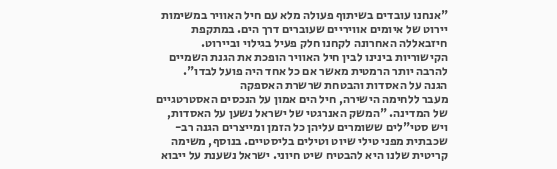"אנחנו עובדים בשיתוף פעולה מלא עם חיל האוויר במשימות יירוט של איומים אוויריים שעוברים דרך הים. במתקפת חיזבאללה האחרונה לקחנו חלק פעיל בגילוי וביירוט. הקישוריות בינינו לבין חיל האוויר הופכת את הגנת השמיים להרבה יותר הרמטית מאשר אם כל אחד היה פועל לבדו".
הגנה על האסדות והבטחת שרשרת האספקה
מעבר ללחימה הישירה, חיל הים אמון על הנכסים האסטרטגיים של המדינה. "המשק האנרגטי של ישראל נשען על האסדות, ויש סטי"לים ששומרים עליהן כל הזמן ומייצרים הגנה רב-שכבתית מפני טילי שיוט וטילים בליסטיים. בנוסף, משימה קריטית שלנו היא להבטיח שיט חיוני. ישראל נשענת על ייבוא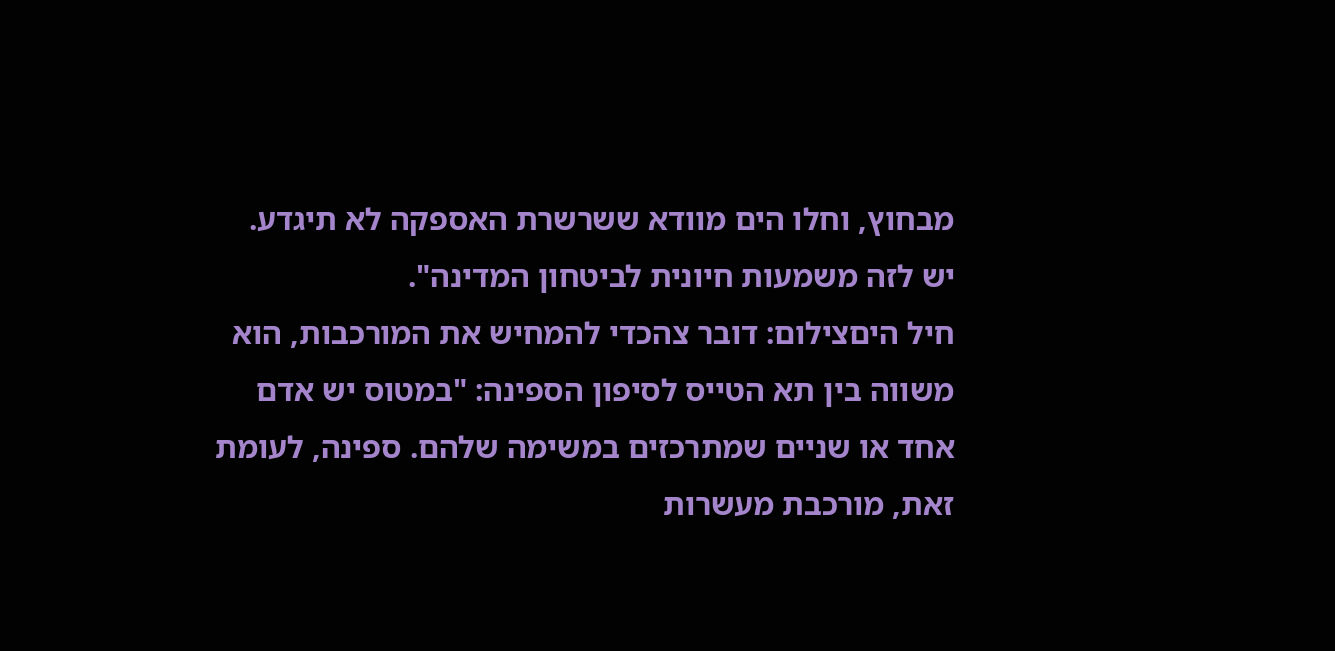מבחוץ, וחלו הים מוודא ששרשרת האספקה לא תיגדע. יש לזה משמעות חיונית לביטחון המדינה".
חיל היםצילום: דובר צהכדי להמחיש את המורכבות, הוא משווה בין תא הטייס לסיפון הספינה: "במטוס יש אדם אחד או שניים שמתרכזים במשימה שלהם. ספינה, לעומת זאת, מורכבת מעשרות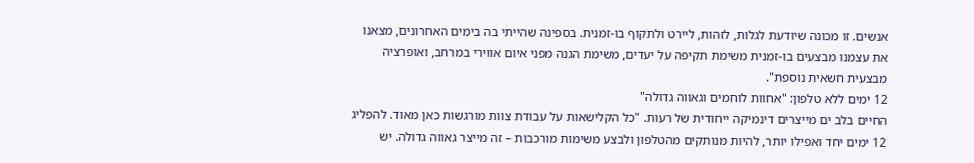אנשים. זו מכונה שיודעת לגלות, לזהות, ליירט ולתקוף בו-זמנית. בספינה שהייתי בה בימים האחרונים, מצאנו את עצמנו מבצעים בו-זמנית משימת תקיפה על יעדים, משימת הגנה מפני איום אווירי במרחב, ואופרציה מבצעית חשאית נוספת".
12 ימים ללא טלפון: "אחוות לוחמים וגאווה גדולה"
החיים בלב ים מייצרים דינמיקה ייחודית של רעות. "כל הקלישאות על עבודת צוות מורגשות כאן מאוד. להפליג 12 ימים יחד ואפילו יותר, להיות מנותקים מהטלפון ולבצע משימות מורכבות – זה מייצר גאווה גדולה. יש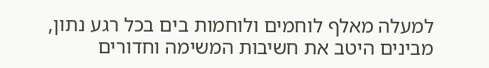למעלה מאלף לוחמים ולוחמות בים בכל רגע נתון, מבינים היטב את חשיבות המשימה וחדורים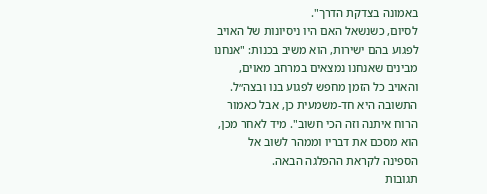באמונה בצדקת הדרך".
לסיום, כשנשאל האם היו ניסיונות של האויב לפגוע בהם ישירות, הוא משיב בכנות: "אנחנו מבינים שאנחנו נמצאים במרחב מאוים, והאויב כל הזמן מחפש לפגוע בנו ובצה״ל. התשובה היא חד-משמעית כן, אבל כאמור הרוח איתנה וזה הכי חשוב". מיד לאחר מכן, הוא מסכם את דבריו וממהר לשוב אל הספינה לקראת ההפלגה הבאה.
תגובות